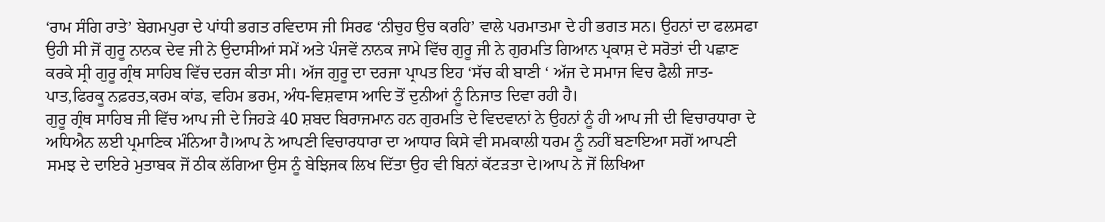‘ਰਾਮ ਸੰਗਿ ਰਾਤੇ’ ਬੇਗਮਪੁਰਾ ਦੇ ਪਾਂਧੀ ਭਗਤ ਰਵਿਦਾਸ ਜੀ ਸਿਰਫ ‘ਨੀਚੁਹ ਉਚ ਕਰਹਿ’ ਵਾਲੇ ਪਰਮਾਤਮਾ ਦੇ ਹੀ ਭਗਤ ਸਨ। ਉਹਨਾਂ ਦਾ ਫਲਸਫਾ ਉਹੀ ਸੀ ਜੋਂ ਗੁਰੂ ਨਾਨਕ ਦੇਵ ਜੀ ਨੇ ਉਦਾਸੀਆਂ ਸਮੇਂ ਅਤੇ ਪੰਜਵੇਂ ਨਾਨਕ ਜਾਮੇ ਵਿੱਚ ਗੁਰੂ ਜੀ ਨੇ ਗੁਰਮਤਿ ਗਿਆਨ ਪ੍ਰਕਾਸ਼ ਦੇ ਸਰੋਤਾਂ ਦੀ ਪਛਾਣ ਕਰਕੇ ਸ੍ਰੀ ਗੁਰੂ ਗ੍ਰੰਥ ਸਾਹਿਬ ਵਿੱਚ ਦਰਜ ਕੀਤਾ ਸੀ। ਅੱਜ ਗੁਰੂ ਦਾ ਦਰਜਾ ਪ੍ਰਾਪਤ ਇਹ ‘ਸੱਚ ਕੀ ਬਾਣੀ ‘ ਅੱਜ ਦੇ ਸਮਾਜ ਵਿਚ ਫੈਲੀ ਜਾਤ-ਪਾਤ,ਫਿਰਕੂ ਨਫ਼ਰਤ,ਕਰਮ ਕਾਂਡ, ਵਹਿਮ ਭਰਮ, ਅੰਧ-ਵਿਸ਼ਵਾਸ ਆਦਿ ਤੋਂ ਦੁਨੀਆਂ ਨੂੰ ਨਿਜਾਤ ਦਿਵਾ ਰਹੀ ਹੈ।
ਗੁਰੂ ਗ੍ਰੰਥ ਸਾਹਿਬ ਜੀ ਵਿੱਚ ਆਪ ਜੀ ਦੇ ਜਿਹੜੇ 40 ਸ਼ਬਦ ਬਿਰਾਜਮਾਨ ਹਨ ਗੁਰਮਤਿ ਦੇ ਵਿਦਵਾਨਾਂ ਨੇ ਉਹਨਾਂ ਨੂੰ ਹੀ ਆਪ ਜੀ ਦੀ ਵਿਚਾਰਧਾਰਾ ਦੇ ਅਧਿਐਨ ਲਈ ਪ੍ਰਮਾਣਿਕ ਮੰਨਿਆ ਹੈ।ਆਪ ਨੇ ਆਪਣੀ ਵਿਚਾਰਧਾਰਾ ਦਾ ਆਧਾਰ ਕਿਸੇ ਵੀ ਸਮਕਾਲੀ ਧਰਮ ਨੂੰ ਨਹੀਂ ਬਣਾਇਆ ਸਗੋਂ ਆਪਣੀ ਸਮਝ ਦੇ ਦਾਇਰੇ ਮੁਤਾਬਕ ਜੋਂ ਠੀਕ ਲੱਗਿਆ ਉਸ ਨੂੰ ਬੇਝਿਜਕ ਲਿਖ ਦਿੱਤਾ ਉਹ ਵੀ ਬਿਨਾਂ ਕੱਟੜਤਾ ਦੇ।ਆਪ ਨੇ ਜੋਂ ਲਿਖਿਆ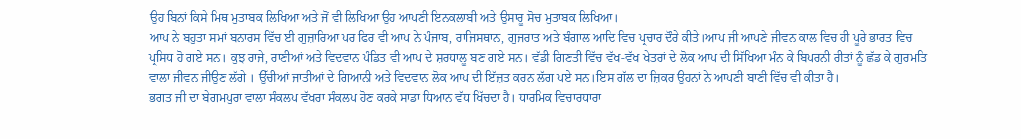ਉਹ ਬਿਨਾਂ ਕਿਸੇ ਮਿਥ ਮੁਤਾਬਕ ਲਿਖਿਆ ਅਤੇ ਜੋਂ ਵੀ ਲਿਖਿਆ ਉਹ ਆਪਣੀ ਇਨਕਲਾਬੀ ਅਤੇ ਉਸਾਰੂ ਸੋਚ ਮੁਤਾਬਕ ਲਿਖਿਆ।
ਆਪ ਨੇ ਬਹੁਤਾ ਸਮਾਂ ਬਨਾਰਸ ਵਿੱਚ ਈ ਗੁਜ਼ਾਰਿਆ ਪਰ ਫਿਰ ਵੀ ਆਪ ਨੇ ਪੰਜਾਬ, ਰਾਜਿਸਥਾਨ, ਗੁਜਰਾਤ ਅਤੇ ਬੰਗਾਲ ਆਦਿ ਵਿਚ ਪ੍ਰਚਾਰ ਦੌਰੇ ਕੀਤੇ।ਆਪ ਜੀ ਆਪਣੇ ਜੀਵਨ ਕਾਲ ਵਿਚ ਹੀ ਪੂਰੇ ਭਾਰਤ ਵਿਚ ਪ੍ਰਸਿਧ ਹੋ ਗਏ ਸਨ। ਕੁਝ ਰਾਜੇ, ਰਾਣੀਆਂ ਅਤੇ ਵਿਦਵਾਨ ਪੰਡਿਤ ਵੀ ਆਪ ਦੇ ਸ਼ਰਧਾਲੂ ਬਣ ਗਏ ਸਨ। ਵੱਡੀ ਗਿਣਤੀ ਵਿੱਚ ਵੱਖ-ਵੱਖ ਖੇਤਰਾਂ ਦੇ ਲੋਕ ਆਪ ਦੀ ਸਿੱਖਿਆ ਮੰਨ ਕੇ ਬਿਪਰਨੀ ਰੀਤਾਂ ਨੂੰ ਛੱਡ ਕੇ ਗੁਰਮਤਿ ਵਾਲਾ ਜੀਵਨ ਜੀਉਣ ਲੱਗੇ । ਉੱਚੀਆਂ ਜਾਤੀਆਂ ਦੇ ਗਿਆਨੀ ਅਤੇ ਵਿਦਵਾਨ ਲੋਕ ਆਪ ਦੀ ਇੱਜ਼ਤ ਕਰਨ ਲੱਗ ਪਏ ਸਨ।ਇਸ ਗੱਲ ਦਾ ਜ਼ਿਕਰ ਉਹਨਾਂ ਨੇ ਆਪਣੀ ਬਾਣੀ ਵਿੱਚ ਵੀ ਕੀਤਾ ਹੈ।
ਭਗਤ ਜੀ ਦਾ ਬੇਗਮਪੁਰਾ ਵਾਲਾ ਸੰਕਲਪ ਵੱਖਰਾ ਸੰਕਲਪ ਹੋਣ ਕਰਕੇ ਸਾਡਾ ਧਿਆਨ ਵੱਧ ਖਿੱਚਦਾ ਹੈ। ਧਾਰਮਿਕ ਵਿਚਾਰਧਾਰਾ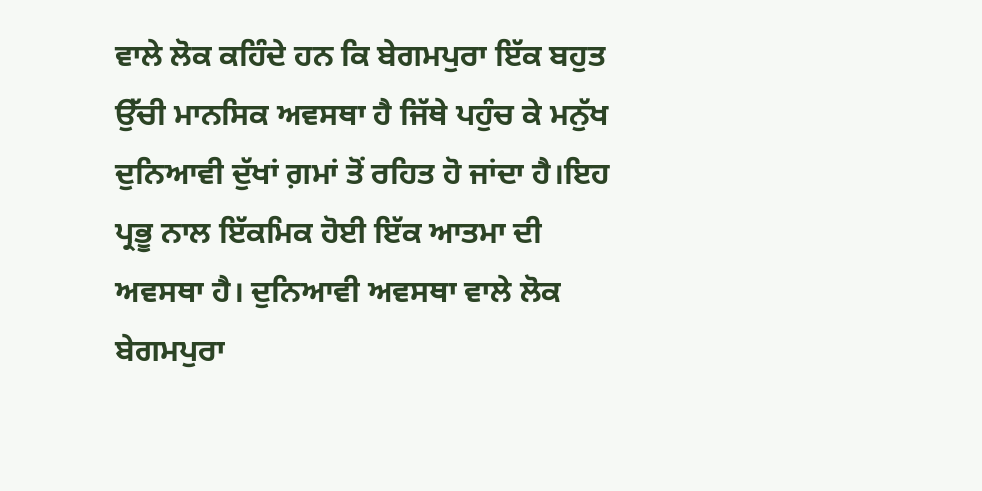ਵਾਲੇ ਲੋਕ ਕਹਿੰਦੇ ਹਨ ਕਿ ਬੇਗਮਪੁਰਾ ਇੱਕ ਬਹੁਤ ਉੱਚੀ ਮਾਨਸਿਕ ਅਵਸਥਾ ਹੈ ਜਿੱਥੇ ਪਹੁੰਚ ਕੇ ਮਨੁੱਖ ਦੁਨਿਆਵੀ ਦੁੱਖਾਂ ਗ਼ਮਾਂ ਤੋਂ ਰਹਿਤ ਹੋ ਜਾਂਦਾ ਹੈ।ਇਹ ਪ੍ਰਭੂ ਨਾਲ ਇੱਕਮਿਕ ਹੋਈ ਇੱਕ ਆਤਮਾ ਦੀ ਅਵਸਥਾ ਹੈ। ਦੁਨਿਆਵੀ ਅਵਸਥਾ ਵਾਲੇ ਲੋਕ ਬੇਗਮਪੁਰਾ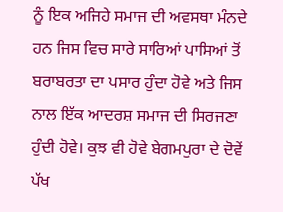ਨੂੰ ਇਕ ਅਜਿਹੇ ਸਮਾਜ ਦੀ ਅਵਸਥਾ ਮੰਨਦੇ ਹਨ ਜਿਸ ਵਿਚ ਸਾਰੇ ਸਾਰਿਆਂ ਪਾਸਿਆਂ ਤੋਂ ਬਰਾਬਰਤਾ ਦਾ ਪਸਾਰ ਹੁੰਦਾ ਹੋਵੇ ਅਤੇ ਜਿਸ ਨਾਲ ਇੱਕ ਆਦਰਸ਼ ਸਮਾਜ ਦੀ ਸਿਰਜਣਾ ਹੁੰਦੀ ਹੋਵੇ। ਕੁਝ ਵੀ ਹੋਵੇ ਬੇਗਮਪੁਰਾ ਦੇ ਦੋਵੇਂ ਪੱਖ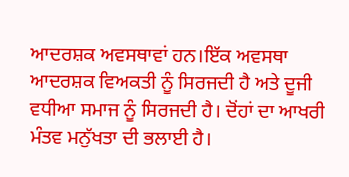ਆਦਰਸ਼ਕ ਅਵਸਥਾਵਾਂ ਹਨ।ਇੱਕ ਅਵਸਥਾ ਆਦਰਸ਼ਕ ਵਿਅਕਤੀ ਨੂੰ ਸਿਰਜਦੀ ਹੈ ਅਤੇ ਦੂਜੀ ਵਧੀਆ ਸਮਾਜ ਨੂੰ ਸਿਰਜਦੀ ਹੈ। ਦੋਂਹਾਂ ਦਾ ਆਖਰੀ ਮੰਤਵ ਮਨੁੱਖਤਾ ਦੀ ਭਲਾਈ ਹੈ।